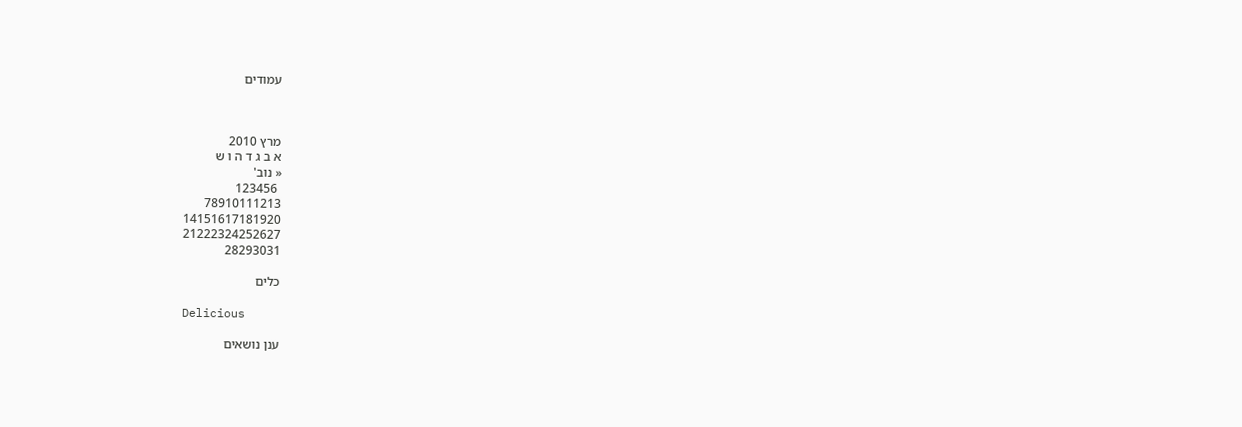עמודים



מרץ 2010
א ב ג ד ה ו ש
« נוב'
 123456
78910111213
14151617181920
21222324252627
28293031

כלים

Delicious

ענן נושאים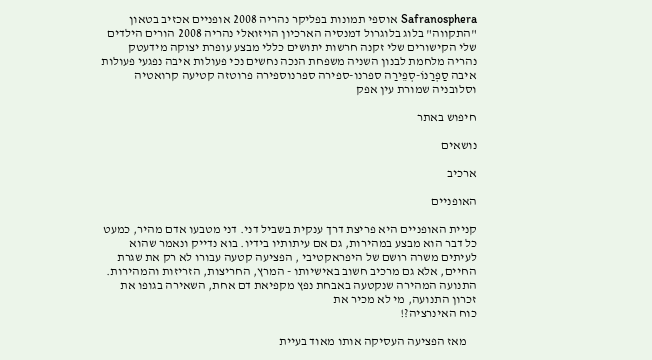Safranosphera אוספי תמונות בפליקר נהריה 2008 אופניים אכזיב בטאון "התקווה" בלוג בלוגרול דמנסיה הארכיון הויזואלי נהריה 2008 הורים הילדים שלי הקישורים שלי זקנה חרשות יתושים כללי מבצע עופרת יצוקה מידעטק נהריה מלחמת לבנון השניה משפחת הנכה נחשים נכי פעולות איבה נפגעי פעולות איבה סַפְרַנוֹ-סְפֵירַה ספרנו-ספירה ספרנוספירה פרוטזה קטיעה קרואטיה וסלובניה שמורת עין אפק

חיפוש באתר

נושאים

ארכיב

האופניים

קניית האופניים היא פריצת דרך ענקית בשביל דני. דני מטבעו אדם מהיר, כמעט כל דבר הוא מבצע במהירות, גם אם עיתותיו בידיו. בוא נדייק ונאמר שהוא לעיתים משרה רושם של היפראקטיבי , הפציעה קטעה עבורו לא רק את שגרת החיים, אלא גם מרכיב חשוב באישיותו - המרץ, החריצות, הזריזות והמהירות. התנועה המהירה שנקטעה באבחת נפץ מקפיאת דם אחת, השאירה בגופו את זכרון התנועה, מי לא מכיר את
כוח האינרציה?!

    מאז הפציעה העסיקה אותו מאוד בעיית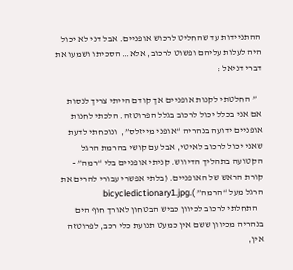ההתניידות עד שהחליט לרכוש אופניים. אבל דני לא יכול היה לעלות עליהם ופשוט לרכוב, אלא… הסכיתו ושמעו את דברי דניאל :

   ” החלטתי לקנות אופניים אך קודם הייתי צריך לנסות אם אני בכלל יכול לרכוב בגלל הפרוטזה. הלכתי לחנות אופניים ידועה בנהריה “אופני מייזלס”,  ונוכחתי לדעת שאני יכול לרכוב לאיטי, אבל עם קושי בהרמת הרגל הקטועה בתהליך הדיווש. קניתי אופניים בלי “רמה” - קורת הראש של האופניים. (בלתי אפשרי עבורי להרים את הרגל מעל “הרמה” ).bicycledictionary1.jpg
   התחלתי לרכוב לכיוון כביש הבטחון לאורך חוף הים בנהריה מכיוון ששם אין כמעט תנועת כלי רכב, לפרוטזה
אין,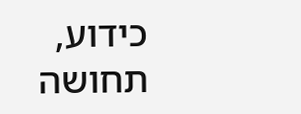כידוע, תחושה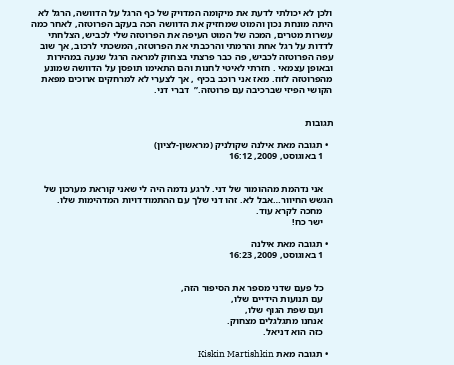ולכן לא יכולתי לדעת את מיקומה המדויק של כף הרגל על הדוושה, הרגל לא היתה מונחת נכון והמוט שמחזיק את הדוושה הכה בעקב הפרוטזה, לאחר כמה עשרות מטרים, המכה של המוט העיפה את הפרוטזה שלי לכביש, הצלחתי לדדות על רגל אחת והרמתי והרכבתי את הפרוטזה, המשכתי לרכוב, אך שוב עפה הפרוטזה לכביש, פה כבר פרצתי בצחוק למראה הרגל שנעה במהירות ובאופן עצמאי . חזרתי לאיטי לחנות והם התאימו תופסן על הדוושה שמונע מהפרוטזה לזוז. מאז אני רוכב בכיף , אך לצערי לא למרחקים ארוכים מפאת הקושי הפיזי שברכיבה עם פרוטזה.”  דברי דני.


תגובות

  • תגובה מאת אילנה שקולניק (מראשון-לציון)
    1 באוגוסט, 2009, 16:12


    אני נדהמת מההומור של דני. לרגע נדמה היה לי שאני קוראת מערכון של הגשש החיוור…אבל לא. זהו דני שלך עם ההתמודדויות המדהימות שלו.
    מחכה לקרא עוד.
    ישר כח!

  • תגובה מאת אילנה
    1 באוגוסט, 2009, 16:23


    כל פעם שדני מספר את הסיפור הזה,
    עם תנועות הידיים שלו,
    ועם שפת הגוף שלו,
    אנחנו מתגלגלים מצחוק.
    כזה הוא דניאל.

  • תגובה מאת Kiskin Martishkin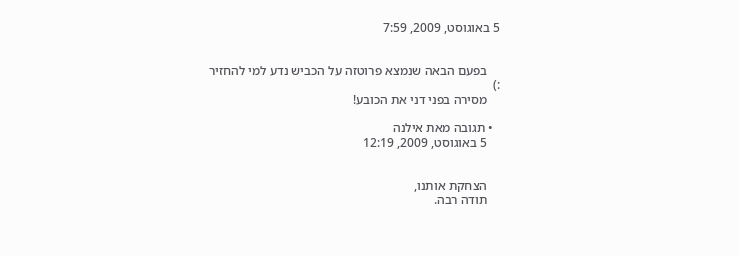5 באוגוסט, 2009, 7:59


    בפעם הבאה שנמצא פרוטזה על הכביש נדע למי להחזיר :)
    מסירה בפני דני את הכובע!

  • תגובה מאת אילנה
    5 באוגוסט, 2009, 12:19


    הצחקת אותנו,
    תודה רבה.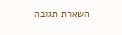השארת תגובה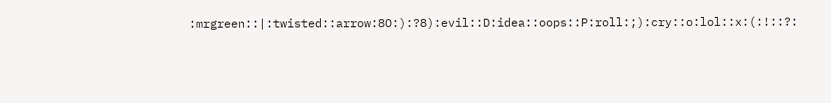:mrgreen::|:twisted::arrow:8O:):?8):evil::D:idea::oops::P:roll:;):cry::o:lol::x:(:!::?: